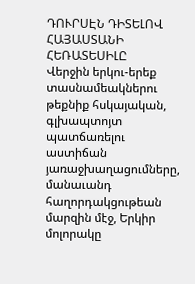ԴՈՒՐՍԷՆ ԴԻՏԵԼՈՎ ՀԱՅԱՍՏԱՆԻ ՀԵՌԱՏԵՍԻԼԸ
Վերջին երկու-երեք տասնամեակներու թեքնիք հսկայական, գլխապտոյտ պատճառելու աստիճան յառաջխաղացումները, մանաւանդ հաղորդակցութեան մարզին մէջ, Երկիր մոլորակը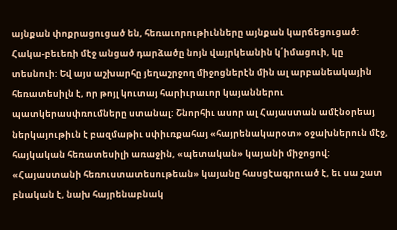այնքան փոքրացուցած են, հեռաւորութիւնները այնքան կարճեցուցած: Հակա-բեւեռի մէջ անցած դարձածը նոյն վայրկեանին կ՛իմացուի, կը տեսնուի: Եվ այս աշխարհը յեղաշրջող միջոցներէն մին ալ արբանեակային հեռատեսիլն է, որ թոյլ կուտայ հարիւրաւոր կայաններու պատկերասփռումները ստանալ: Շնորհիւ ասոր ալ Հայաստան ամէնօրեայ ներկայութիւն է բազմաթիւ սփիւռքահայ «հայրենակարօտ» օջախներուն մէջ, հայկական հեռատեսիլի առաջին, «պետական» կայանի միջոցով: «Հայաստանի հեռուստատեսութեան» կայանը հասցէագրուած է, եւ սա շատ բնական է, նախ հայրենաբնակ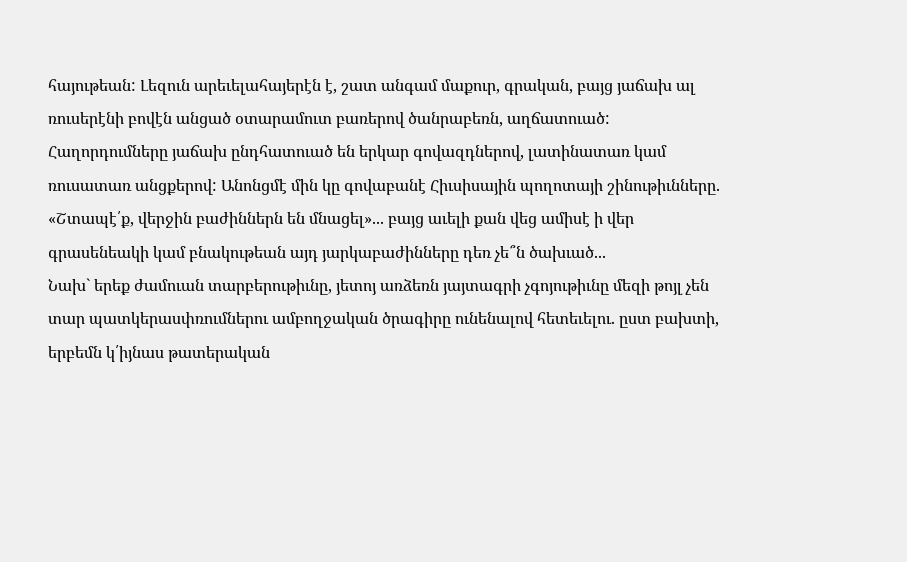հայութեան: Լեզուն արեւելահայերէն է, շատ անգամ մաքուր, գրական, բայց յաճախ ալ ռուսերէնի բովէն անցած օտարամուտ բառերով ծանրաբեռն, աղճատուած: Հաղորդումները յաճախ ընդհատուած են երկար գովազդներով, լատինատառ կամ ռուսատառ անցքերով: Անոնցմէ մին կը գովաբանէ Հիւսիսային պողոտայի շինութիւնները. «Շտապէ՛ք, վերջին բաժիններն են մնացել»... բայց աւելի քան վեց ամիսէ ի վեր գրասենեակի կամ բնակութեան այդ յարկաբաժինները դեռ չե՞ն ծախւած...
Նախ` երեք ժամուան տարբերութիւնը, յետոյ առձեռն յայտագրի չգոյութիւնը մեզի թոյլ չեն տար պատկերասփռումներու ամբողջական ծրագիրը ունենալով հետեւելու. ըստ բախտի, երբեմն կ՛իյնաս թատերական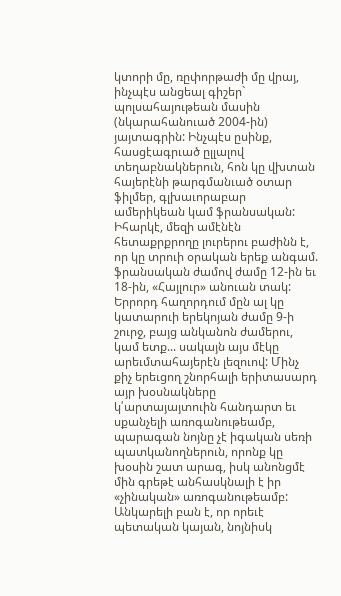կտորի մը, ռըփորթաժի մը վրայ, ինչպէս անցեալ գիշեր` պոլսահայութեան մասին (նկարահանուած 2004-ին) յայտագրին: Ինչպէս ըսինք, հասցէագրւած ըլլալով տեղաբնակներուն, հոն կը վխտան հայերէնի թարգմանւած օտար ֆիլմեր, գլխաւորաբար ամերիկեան կամ ֆրանսական:
Իհարկէ, մեզի ամէնէն հետաքրքրողը լուրերու բաժինն է, որ կը տրուի օրական երեք անգամ. ֆրանսական ժամով ժամը 12-ին եւ 18-ին, «Հայլուր» անուան տակ: Երրորդ հաղորդում մըն ալ կը կատարուի երեկոյան ժամը 9-ի շուրջ, բայց անկանոն ժամերու, կամ ետք... սակայն այս մէկը արեւմտահայերէն լեզուով: Մինչ քիչ երեւցող շնորհալի երիտասարդ այր խօսնակները կ՛արտայայտուին հանդարտ եւ սքանչելի առոգանութեամբ, պարագան նոյնը չէ իգական սեռի պատկանողներուն, որոնք կը խօսին շատ արագ, իսկ անոնցմէ մին գրեթէ անհասկնալի է իր «չինական» առոգանութեամբ:
Անկարելի բան է, որ որեւէ պետական կայան, նոյնիսկ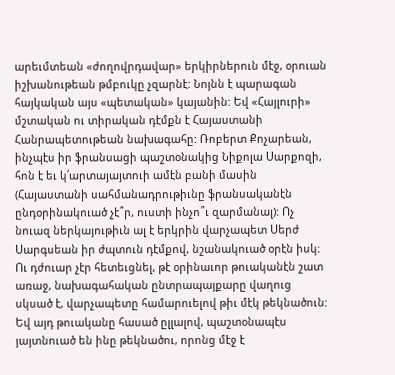արեւմտեան «ժողովրդավար» երկիրներուն մէջ, օրուան իշխանութեան թմբուկը չզարնէ: Նոյնն է պարագան հայկական այս «պետական» կայանին: Եվ «Հայլուրի» մշտական ու տիրական դէմքն է Հայաստանի Հանրապետութեան նախագահը: Ռոբերտ Քոչարեան, ինչպէս իր ֆրանսացի պաշտօնակից Նիքոլա Սարքոզի, հոն է եւ կ՛արտայայտուի ամէն բանի մասին (Հայաստանի սահմանադրութիւնը ֆրանսականէն ընդօրինակուած չէ՞ր, ուստի ինչո՞ւ զարմանալ): Ոչ նուազ ներկայութիւն ալ է երկրին վարչապետ Սերժ Սարգսեան իր ժպտուն դէմքով, նշանակուած օրէն իսկ: Ու դժուար չէր հետեւցնել, թէ օրինաւոր թուականէն շատ առաջ, նախագահական ընտրապայքարը վաղուց սկսած է, վարչապետը համարուելով թիւ մէկ թեկնածուն: Եվ այդ թուականը հասած ըլլալով, պաշտօնապէս յայտնուած են ինը թեկնածու, որոնց մէջ է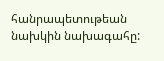հանրապետութեան նախկին նախագահը: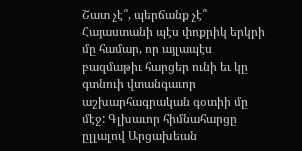Շատ չէ՞, պերճանք չէ՞ Հայաստանի պէս փոքրիկ երկրի մը համար, որ այլապէս բազմաթիւ հարցեր ունի եւ կը գտնուի վտանգաւոր աշխարհագրական գօտիի մը մէջ: Գլխաւոր հիմնահարցը ըլլալով Արցախեան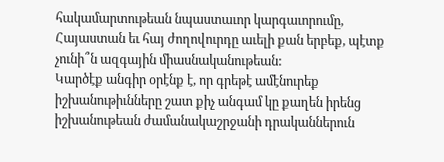հակամարտութեան նպաստաւոր կարգաւորումը, Հայաստան եւ հայ ժողովուրդը աւելի քան երբեք, պէտք չունի՞ն ազգային միասնականութեան:
Կարծէք անգիր օրէնք է, որ գրեթէ ամէնուրեք իշխանութիւնները շատ քիչ անգամ կը քաղեն իրենց իշխանութեան ժամանակաշրջանի դրականներուն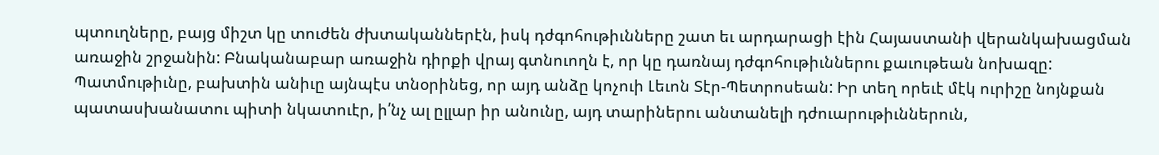պտուղները, բայց միշտ կը տուժեն ժխտականներէն, իսկ դժգոհութիւնները շատ եւ արդարացի էին Հայաստանի վերանկախացման առաջին շրջանին: Բնականաբար առաջին դիրքի վրայ գտնուողն է, որ կը դառնայ դժգոհութիւններու քաւութեան նոխազը: Պատմութիւնը, բախտին անիւը այնպէս տնօրինեց, որ այդ անձը կոչուի Լեւոն Տէր-Պետրոսեան: Իր տեղ որեւէ մէկ ուրիշը նոյնքան պատասխանատու պիտի նկատուէր, ի՛նչ ալ ըլլար իր անունը, այդ տարիներու անտանելի դժուարութիւններուն,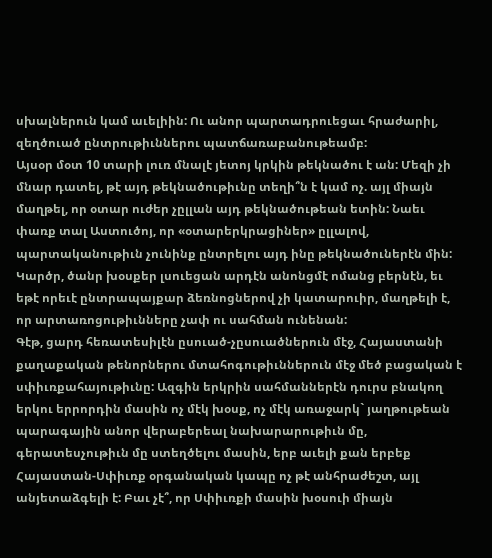սխալներուն կամ աւելիին: Ու անոր պարտադրուեցաւ հրաժարիլ, զեղծուած ընտրութիւններու պատճառաբանութեամբ:
Այսօր մօտ 10 տարի լուռ մնալէ յետոյ կրկին թեկնածու է ան: Մեզի չի մնար դատել, թէ այդ թեկնածութիւնը տեղի՞ն է կամ ոչ. այլ միայն մաղթել, որ օտար ուժեր չըլլան այդ թեկնածութեան ետին: Նաեւ փառք տալ Աստուծոյ, որ «օտարերկրացիներ» ըլլալով, պարտականութիւն չունինք ընտրելու այդ ինը թեկնածուներէն մին: Կարծր, ծանր խօսքեր լսուեցան արդէն անոնցմէ ոմանց բերնէն, եւ եթէ որեւէ ընտրապայքար ձեռնոցներով չի կատարուիր, մաղթելի է, որ արտառոցութիւնները չափ ու սահման ունենան:
Գէթ, ցարդ հեռատեսիլէն ըսուած-չըսուածներուն մէջ, Հայաստանի քաղաքական թենորներու մտահոգութիւններուն մէջ մեծ բացական է սփիւռքահայութիւնը: Ազգին երկրին սահմաններէն դուրս բնակող երկու երրորդին մասին ոչ մէկ խօսք, ոչ մէկ առաջարկ` յաղթութեան պարագային անոր վերաբերեալ նախարարութիւն մը, գերատեսչութիւն մը ստեղծելու մասին, երբ աւելի քան երբեք Հայաստան-Սփիւռք օրգանական կապը ոչ թէ անհրաժեշտ, այլ անյետաձգելի է: Բաւ չէ՞, որ Սփիւռքի մասին խօսուի միայն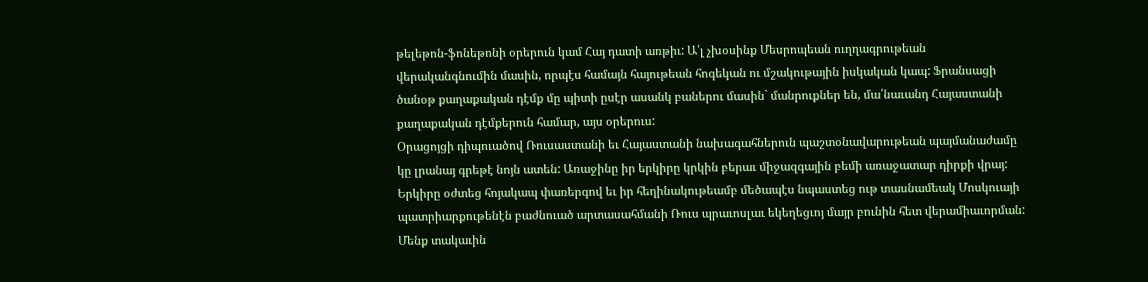թելեթոն-ֆոնեթոնի օրերուն կամ Հայ դատի առթիւ: Ա՛լ չխօսինք Մեսրոպեան ուղղագրութեան վերականգնումին մասին, որպէս համայն հայութեան հոգեկան ու մշակութային իսկական կապ: Ֆրանսացի ծանօթ քաղաքական դէմք մը պիտի ըսէր ասանկ բաներու մասին` մանրուքներ են, մա՛նաւանդ Հայաստանի քաղաքական դէմքերուն համար, այս օրերուս:
Օրացոյցի դիպուածով Ռուսաստանի եւ Հայաստանի նախագահներուն պաշտօնավարութեան պայմանաժամը կը լրանայ գրեթէ նոյն ատեն: Առաջինը իր երկիրը կրկին բերաւ միջազգային բեմի առաջատար դիրքի վրայ: Երկիրը օժտեց հոյակապ փառերգով եւ իր հեղինակութեամբ մեծապէս նպաստեց ութ տասնամեակ Մոսկուայի պատրիարքութենէն բաժնուած արտասահմանի Ռուս պրաւոսլաւ եկեղեցւոյ մայր բունին հետ վերամիաւորման:
Մենք տակաւին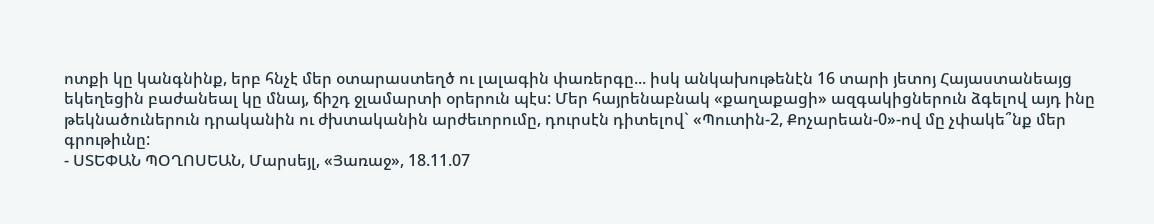ոտքի կը կանգնինք, երբ հնչէ մեր օտարաստեղծ ու լալագին փառերգը... իսկ անկախութենէն 16 տարի յետոյ Հայաստանեայց եկեղեցին բաժանեալ կը մնայ, ճիշդ ջլամարտի օրերուն պէս: Մեր հայրենաբնակ «քաղաքացի» ազգակիցներուն ձգելով այդ ինը թեկնածուներուն դրականին ու ժխտականին արժեւորումը, դուրսէն դիտելով` «Պուտին-2, Քոչարեան-0»-ով մը չփակե՞նք մեր գրութիւնը:
- ՍՏԵՓԱՆ ՊՕՂՈՍԵԱՆ, Մարսեյլ, «Յառաջ», 18.11.07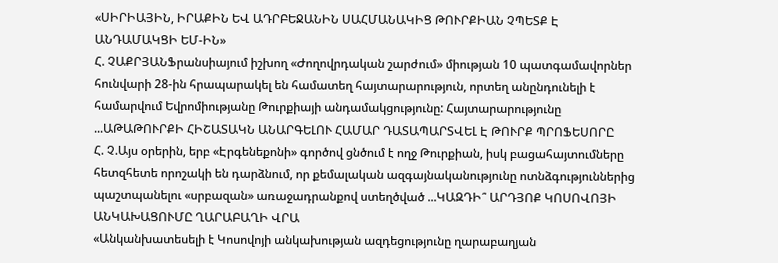«ՍԻՐԻԱՅԻՆ, ԻՐԱՔԻՆ ԵՎ ԱԴՐԲԵՋԱՆԻՆ ՍԱՀՄԱՆԱԿԻՑ ԹՈՒՐՔԻԱՆ ՉՊԵՏՔ Է ԱՆԴԱՄԱԿՑԻ ԵՄ-ԻՆ»
Հ. ՉԱՔՐՅԱՆՖրանսիայում իշխող «Ժողովրդական շարժում» միության 10 պատգամավորներ հունվարի 28-ին հրապարակել են համատեղ հայտարարություն, որտեղ անընդունելի է համարվում Եվրոմիությանը Թուրքիայի անդամակցությունը: Հայտարարությունը ...ԱԹԱԹՈՒՐՔԻ ՀԻՇԱՏԱԿՆ ԱՆԱՐԳԵԼՈՒ ՀԱՄԱՐ ԴԱՏԱՊԱՐՏՎԵԼ Է ԹՈՒՐՔ ՊՐՈՖԵՍՈՐԸ
Հ. Չ.Այս օրերին, երբ «Էրգենեքոնի» գործով ցնծում է ողջ Թուրքիան, իսկ բացահայտումները հետզհետե որոշակի են դարձնում, որ քեմալական ազգայնականությունը ոտնձգություններից պաշտպանելու «սրբազան» առաջադրանքով ստեղծված ...ԿԱԶԴԻ՞ ԱՐԴՅՈՔ ԿՈՍՈՎՈՅԻ ԱՆԿԱԽԱՑՈՒՄԸ ՂԱՐԱԲԱՂԻ ՎՐԱ
«Անկանխատեսելի է Կոսովոյի անկախության ազդեցությունը ղարաբաղյան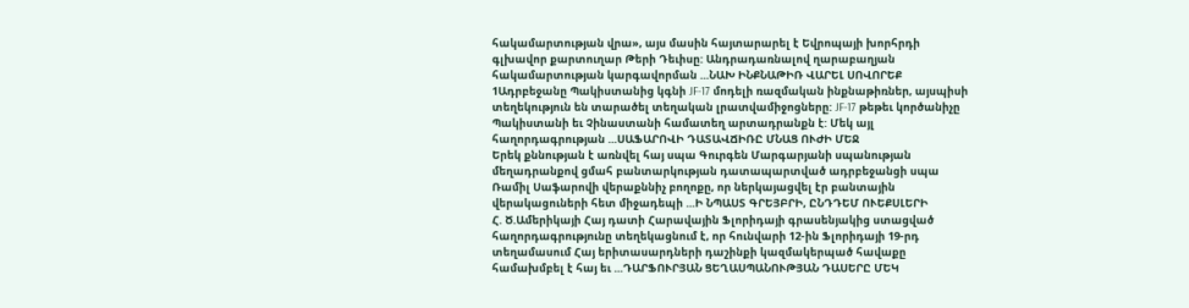հակամարտության վրա», այս մասին հայտարարել է Եվրոպայի խորհրդի գլխավոր քարտուղար Թերի Դեւիսը: Անդրադառնալով ղարաբաղյան հակամարտության կարգավորման ...ՆԱԽ ԻՆՔՆԱԹԻՌ ՎԱՐԵԼ ՍՈՎՈՐԵՔ
1Ադրբեջանը Պակիստանից կգնի JF-17 մոդելի ռազմական ինքնաթիռներ, այսպիսի տեղեկություն են տարածել տեղական լրատվամիջոցները: JF-17 թեթեւ կործանիչը Պակիստանի եւ Չինաստանի համատեղ արտադրանքն է: Մեկ այլ հաղորդագրության ...ՍԱՖԱՐՈՎԻ ԴԱՏԱՎՃԻՌԸ ՄՆԱՑ ՈՒԺԻ ՄԵՋ
Երեկ քննության է առնվել հայ սպա Գուրգեն Մարգարյանի սպանության մեղադրանքով ցմահ բանտարկության դատապարտված ադրբեջանցի սպա Ռամիլ Սաֆարովի վերաքննիչ բողոքը, որ ներկայացվել էր բանտային վերակացուների հետ միջադեպի ...Ի ՆՊԱՍՏ ԳՐԵՅԲՐԻ, ԸՆԴԴԵՄ ՈՒԵՔՍԼԵՐԻ
Հ. Ծ.Ամերիկայի Հայ դատի Հարավային Ֆլորիդայի գրասենյակից ստացված հաղորդագրությունը տեղեկացնում է, որ հունվարի 12-ին Ֆլորիդայի 19-րդ տեղամասում Հայ երիտասարդների դաշինքի կազմակերպած հավաքը համախմբել է հայ եւ ...ԴԱՐՖՈՒՐՅԱՆ ՑԵՂԱՍՊԱՆՈՒԹՅԱՆ ԴԱՍԵՐԸ ՄԵԿ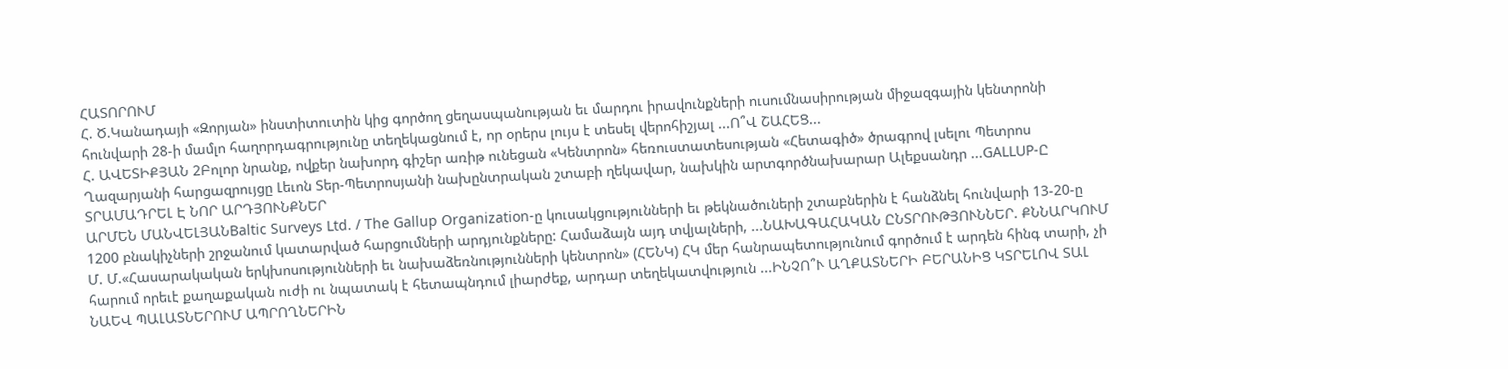ՀԱՏՈՐՈՒՄ
Հ. Ծ.Կանադայի «Զորյան» ինստիտուտին կից գործող ցեղասպանության եւ մարդու իրավունքների ուսումնասիրության միջազգային կենտրոնի հունվարի 28-ի մամլո հաղորդագրությունը տեղեկացնում է, որ օրերս լույս է տեսել վերոհիշյալ ...Ո՞Վ ՇԱՀԵՑ...
Հ. ԱՎԵՏԻՔՅԱՆ 2Բոլոր նրանք, ովքեր նախորդ գիշեր առիթ ունեցան «Կենտրոն» հեռուստատեսության «Հետագիծ» ծրագրով լսելու Պետրոս Ղազարյանի հարցազրույցը Լեւոն Տեր-Պետրոսյանի նախընտրական շտաբի ղեկավար, նախկին արտգործնախարար Ալեքսանդր ...GALLUP-Ը ՏՐԱՄԱԴՐԵԼ Է ՆՈՐ ԱՐԴՅՈՒՆՔՆԵՐ
ԱՐՄԵՆ ՄԱՆՎԵԼՅԱՆBaltic Surveys Ltd. / The Gallup Organization-ը կուսակցությունների եւ թեկնածուների շտաբներին է հանձնել հունվարի 13-20-ը 1200 բնակիչների շրջանում կատարված հարցումների արդյունքները: Համաձայն այդ տվյալների, ...ՆԱԽԱԳԱՀԱԿԱՆ ԸՆՏՐՈՒԹՅՈՒՆՆԵՐ. ՔՆՆԱՐԿՈՒՄ
Մ. Մ.«Հասարակական երկխոսությունների եւ նախաձեռնությունների կենտրոն» (ՀԵՆԿ) ՀԿ մեր հանրապետությունում գործում է արդեն հինգ տարի, չի հարում որեւէ քաղաքական ուժի ու նպատակ է հետապնդում լիարժեք, արդար տեղեկատվություն ...ԻՆՉՈ՞Ւ ԱՂՔԱՏՆԵՐԻ ԲԵՐԱՆԻՑ ԿՏՐԵԼՈՎ ՏԱԼ ՆԱԵՎ ՊԱԼԱՏՆԵՐՈՒՄ ԱՊՐՈՂՆԵՐԻՆ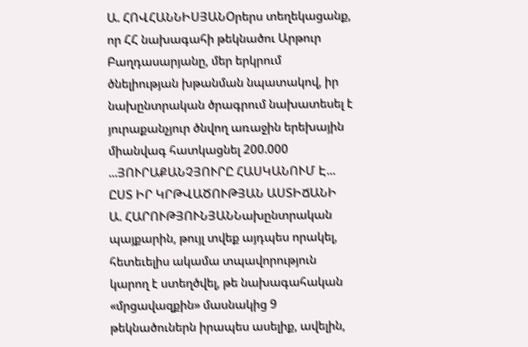Ա. ՀՈՎՀԱՆՆԻՍՅԱՆՕրերս տեղեկացանք, որ ՀՀ նախագահի թեկնածու Արթուր Բաղդասարյանը, մեր երկրում ծնելիության խթանման նպատակով, իր նախընտրական ծրագրում նախատեսել է յուրաքանչյուր ծնվող առաջին երեխային միանվագ հատկացնել 200.000 ...ՅՈՒՐԱՔԱՆՉՅՈՒՐԸ ՀԱՍԿԱՆՈՒՄ Է... ԸՍՏ ԻՐ ԿՐԹՎԱԾՈՒԹՅԱՆ ԱՍՏԻՃԱՆԻ
Ա. ՀԱՐՈՒԹՅՈՒՆՅԱՆՆախընտրական պայքարին, թույլ տվեք այդպես որակել, հետեւելիս ակամա տպավորություն կարող է ստեղծվել, թե նախագահական «մրցավազքին» մասնակից 9 թեկնածուներն իրապես ասելիք, ավելին,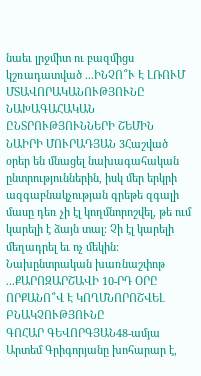նաեւ լրջմիտ ու բազմիցս կշռադատված ...ԻՆՉՈ՞Ւ Է ԼՌՈՒՄ ՄՏԱՎՈՐԱԿԱՆՈՒԹՅՈՒՆԸ ՆԱԽԱԳԱՀԱԿԱՆ ԸՆՏՐՈՒԹՅՈՒՆՆԵՐԻ ՇԵՄԻՆ
ՆԱԻՐԻ ՄՈՒՐԱԴՅԱՆ 3Հաշված օրեր են մնացել նախագահական ընտրություններին, իսկ մեր երկրի ազգաբնակչության գրեթե զգալի մասը դեռ չի էլ կողմնորոշվել, թե ում կարելի է ձայն տալ: Չի էլ կարելի մեղադրել եւ ոչ մեկին: Նախընտրական խառնաշփոթ ...ՔԱՐՈԶԱՐՇԱՎԻ 10-ՐԴ ՕՐԸ ՈՐՔԱՆՈ՞Վ Է ԿՈՂՄՆՈՐՈՇՎԵԼ ԲՆԱԿՉՈՒԹՅՈՒՆԸ
ԳՈՀԱՐ ԳԵՎՈՐԳՅԱՆ48-ամյա Արտեմ Գրիգորյանը խոհարար է,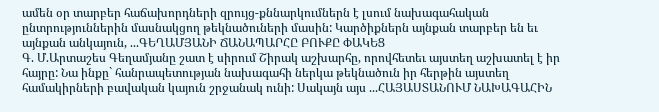ամեն օր տարբեր հաճախորդների զրույց-քննարկումներն է լսում նախագահական ընտրություններին մասնակցող թեկնածուների մասին: Կարծիքներն այնքան տարբեր են եւ այնքան անկայուն, ...ԳԵՂԱՄՅԱՆԻ ՃԱՆԱՊԱՐՀԸ ԲՈՒՔԸ ՓԱԿԵՑ
Գ. Մ.Արտաշես Գեղամյանը շատ է սիրում Շիրակ աշխարհը, որովհետեւ այստեղ աշխատել է իր հայրը: Նա ինքը` հանրապետության նախագահի ներկա թեկնածուն իր հերթին այստեղ համակիրների բավական կայուն շրջանակ ունի: Սակայն այս ...ՀԱՅԱՍՏԱՆՈՒՄ ՆԱԽԱԳԱՀԻՆ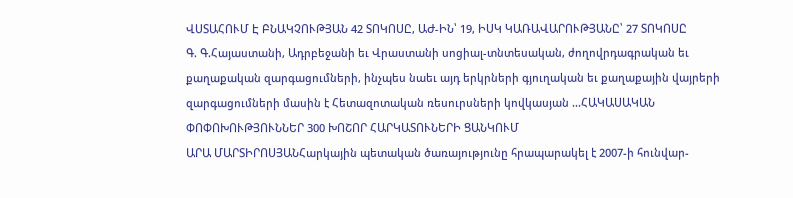ՎՍՏԱՀՈՒՄ Է ԲՆԱԿՉՈՒԹՅԱՆ 42 ՏՈԿՈՍԸ, ԱԺ-ԻՆ՝ 19, ԻՍԿ ԿԱՌԱՎԱՐՈՒԹՅԱՆԸ՝ 27 ՏՈԿՈՍԸ
Գ. Գ.Հայաստանի, Ադրբեջանի եւ Վրաստանի սոցիալ-տնտեսական, ժողովրդագրական եւ քաղաքական զարգացումների, ինչպես նաեւ այդ երկրների գյուղական եւ քաղաքային վայրերի զարգացումների մասին է Հետազոտական ռեսուրսների կովկասյան ...ՀԱԿԱՍԱԿԱՆ ՓՈՓՈԽՈՒԹՅՈՒՆՆԵՐ 300 ԽՈՇՈՐ ՀԱՐԿԱՏՈՒՆԵՐԻ ՑԱՆԿՈՒՄ
ԱՐԱ ՄԱՐՏԻՐՈՍՅԱՆՀարկային պետական ծառայությունը հրապարակել է 2007-ի հունվար-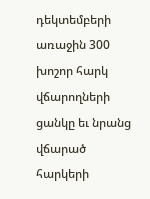դեկտեմբերի առաջին 300 խոշոր հարկ վճարողների ցանկը եւ նրանց վճարած հարկերի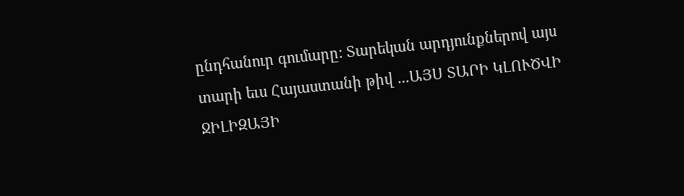ընդհանուր գումարը: Տարեկան արդյունքներով այս տարի եւս Հայաստանի թիվ ...ԱՅՍ ՏԱՐԻ ԿԼՈՒԾՎԻ ՋԻԼԻԶԱՅԻ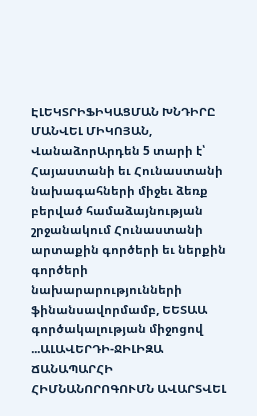ԷԼԵԿՏՐԻՖԻԿԱՑՄԱՆ ԽՆԴԻՐԸ
ՄԱՆՎԵԼ ՄԻԿՈՅԱՆ, ՎանաձորԱրդեն 5 տարի է՝ Հայաստանի եւ Հունաստանի նախագահների միջեւ ձեռք բերված համաձայնության շրջանակում Հունաստանի արտաքին գործերի եւ ներքին գործերի նախարարությունների ֆինանսավորմամբ, ԵԵՏԱԱ գործակալության միջոցով ...ԱԼԱՎԵՐԴԻ-ՋԻԼԻԶԱ ՃԱՆԱՊԱՐՀԻ ՀԻՄՆԱՆՈՐՈԳՈՒՄՆ ԱՎԱՐՏՎԵԼ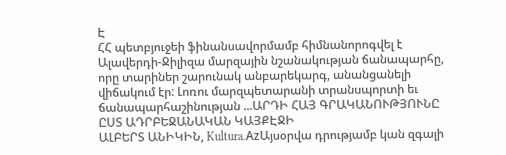Է
ՀՀ պետբյուջեի ֆինանսավորմամբ հիմնանորոգվել է Ալավերդի-Ջիլիզա մարզային նշանակության ճանապարհը, որը տարիներ շարունակ անբարեկարգ, անանցանելի վիճակում էր: Լոռու մարզպետարանի տրանսպորտի եւ ճանապարհաշինության ...ԱՐԴԻ ՀԱՅ ԳՐԱԿԱՆՈՒԹՅՈՒՆԸ ԸՍՏ ԱԴՐԲԵՋԱՆԱԿԱՆ ԿԱՅՔԷՋԻ
ԱԼԲԵՐՏ ԱՆԻԿԻՆ, Kultura.AzԱյսօրվա դրությամբ կան զգալի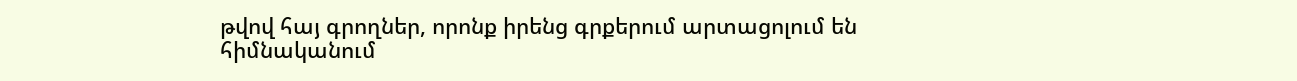թվով հայ գրողներ, որոնք իրենց գրքերում արտացոլում են հիմնականում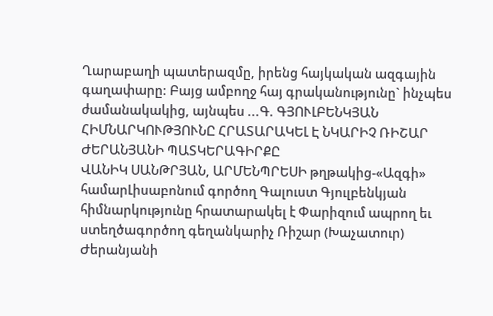Ղարաբաղի պատերազմը, իրենց հայկական ազգային գաղափարը: Բայց ամբողջ հայ գրականությունը` ինչպես ժամանակակից, այնպես ...Գ. ԳՅՈՒԼԲԵՆԿՅԱՆ ՀԻՄՆԱՐԿՈՒԹՅՈՒՆԸ ՀՐԱՏԱՐԱԿԵԼ Է ՆԿԱՐԻՉ ՌԻՇԱՐ ԺԵՐԱՆՅԱՆԻ ՊԱՏԿԵՐԱԳԻՐՔԸ
ՎԱՆԻԿ ՍԱՆԹՐՅԱՆ, ԱՐՄԵՆՊՐԵՍԻ թղթակից-«Ազգի» համարԼիսաբոնում գործող Գալուստ Գյուլբենկյան հիմնարկությունը հրատարակել է Փարիզում ապրող եւ ստեղծագործող գեղանկարիչ Ռիշար (Խաչատուր) Ժերանյանի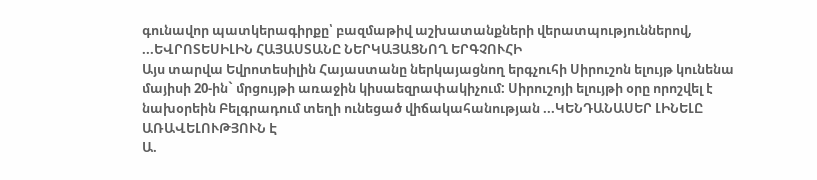գունավոր պատկերագիրքը՝ բազմաթիվ աշխատանքների վերատպություններով, ...ԵՎՐՈՏԵՍԻԼԻՆ ՀԱՅԱՍՏԱՆԸ ՆԵՐԿԱՅԱՑՆՈՂ ԵՐԳՉՈՒՀԻ
Այս տարվա Եվրոտեսիլին Հայաստանը ներկայացնող երգչուհի Սիրուշոն ելույթ կունենա մայիսի 20-ին` մրցույթի առաջին կիսաեզրափակիչում: Սիրուշոյի ելույթի օրը որոշվել է նախօրեին Բելգրադում տեղի ունեցած վիճակահանության ...ԿԵՆԴԱՆԱՍԵՐ ԼԻՆԵԼԸ ԱՌԱՎԵԼՈՒԹՅՈՒՆ Է
Ա.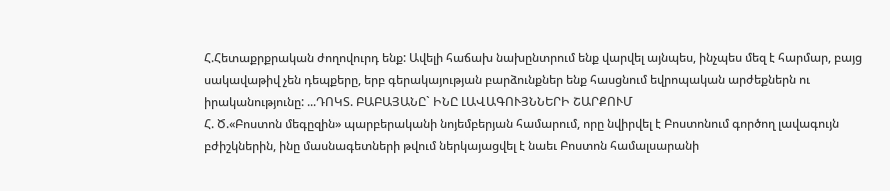Հ.Հետաքրքրական ժողովուրդ ենք: Ավելի հաճախ նախընտրում ենք վարվել այնպես, ինչպես մեզ է հարմար, բայց սակավաթիվ չեն դեպքերը, երբ գերակայության բարձունքներ ենք հասցնում եվրոպական արժեքներն ու իրականությունը: ...ԴՈԿՏ. ԲԱԲԱՅԱՆԸ` ԻՆԸ ԼԱՎԱԳՈՒՅՆՆԵՐԻ ՇԱՐՔՈՒՄ
Հ. Ծ.«Բոստոն մեգըզին» պարբերականի նոյեմբերյան համարում, որը նվիրվել է Բոստոնում գործող լավագույն բժիշկներին, ինը մասնագետների թվում ներկայացվել է նաեւ Բոստոն համալսարանի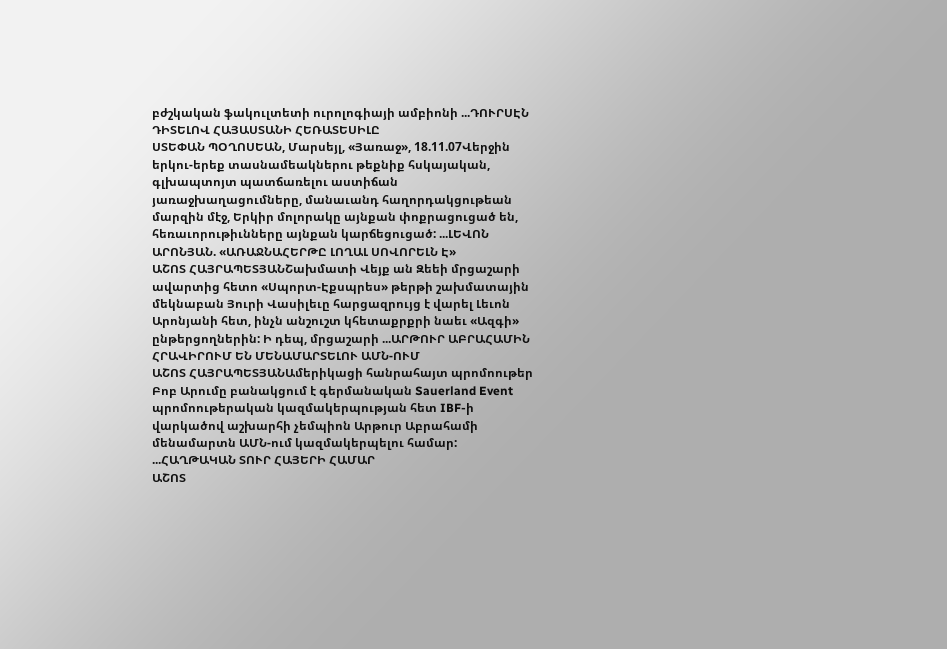բժշկական ֆակուլտետի ուրոլոգիայի ամբիոնի ...ԴՈՒՐՍԷՆ ԴԻՏԵԼՈՎ ՀԱՅԱՍՏԱՆԻ ՀԵՌԱՏԵՍԻԼԸ
ՍՏԵՓԱՆ ՊՕՂՈՍԵԱՆ, Մարսեյլ, «Յառաջ», 18.11.07Վերջին երկու-երեք տասնամեակներու թեքնիք հսկայական, գլխապտոյտ պատճառելու աստիճան յառաջխաղացումները, մանաւանդ հաղորդակցութեան մարզին մէջ, Երկիր մոլորակը այնքան փոքրացուցած են, հեռաւորութիւնները այնքան կարճեցուցած: ...ԼԵՎՈՆ ԱՐՈՆՅԱՆ. «ԱՌԱՋՆԱՀԵՐԹԸ ԼՈՂԱԼ ՍՈՎՈՐԵԼՆ Է»
ԱՇՈՏ ՀԱՅՐԱՊԵՏՅԱՆՇախմատի Վեյք ան Զեեի մրցաշարի ավարտից հետո «Սպորտ-Էքսպրես» թերթի շախմատային մեկնաբան Յուրի Վասիլեւը հարցազրույց է վարել Լեւոն Արոնյանի հետ, ինչն անշուշտ կհետաքրքրի նաեւ «Ազգի» ընթերցողներին: Ի դեպ, մրցաշարի ...ԱՐԹՈՒՐ ԱԲՐԱՀԱՄԻՆ ՀՐԱՎԻՐՈՒՄ ԵՆ ՄԵՆԱՄԱՐՏԵԼՈՒ ԱՄՆ-ՈՒՄ
ԱՇՈՏ ՀԱՅՐԱՊԵՏՅԱՆԱմերիկացի հանրահայտ պրոմոութեր Բոբ Արումը բանակցում է գերմանական Sauerland Event պրոմոութերական կազմակերպության հետ IBF-ի վարկածով աշխարհի չեմպիոն Արթուր Աբրահամի մենամարտն ԱՄՆ-ում կազմակերպելու համար: ...ՀԱՂԹԱԿԱՆ ՏՈՒՐ ՀԱՅԵՐԻ ՀԱՄԱՐ
ԱՇՈՏ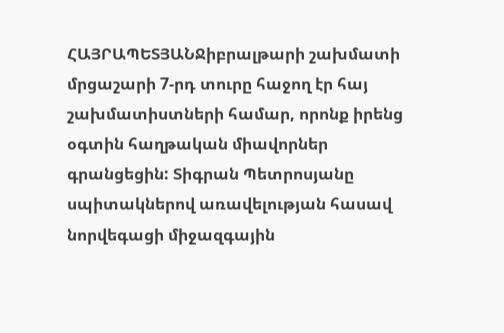ՀԱՅՐԱՊԵՏՅԱՆՋիբրալթարի շախմատի մրցաշարի 7-րդ տուրը հաջող էր հայ շախմատիստների համար, որոնք իրենց օգտին հաղթական միավորներ գրանցեցին: Տիգրան Պետրոսյանը սպիտակներով առավելության հասավ նորվեգացի միջազգային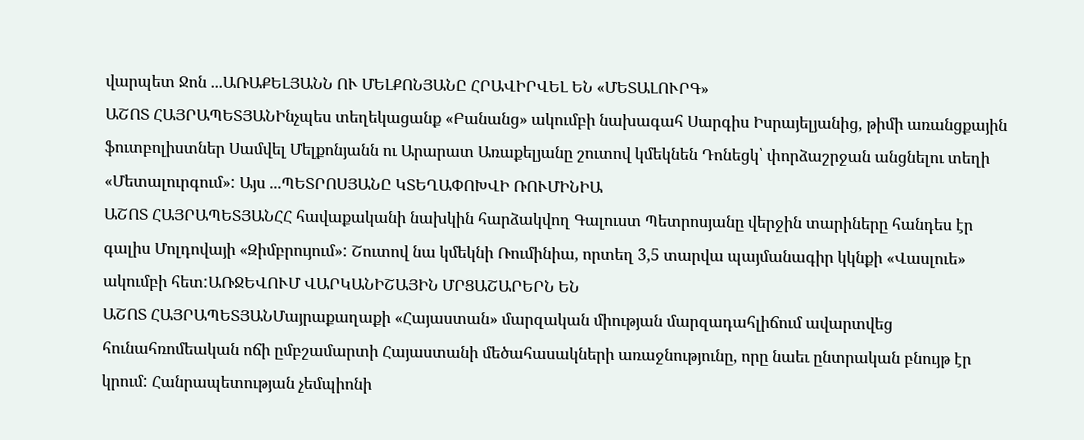վարպետ Ջոն ...ԱՌԱՔԵԼՅԱՆՆ ՈՒ ՄԵԼՔՈՆՅԱՆԸ ՀՐԱՎԻՐՎԵԼ ԵՆ «ՄԵՏԱԼՈՒՐԳ»
ԱՇՈՏ ՀԱՅՐԱՊԵՏՅԱՆԻնչպես տեղեկացանք «Բանանց» ակումբի նախագահ Սարգիս Իսրայելյանից, թիմի առանցքային ֆուտբոլիստներ Սամվել Մելքոնյանն ու Արարատ Առաքելյանը շուտով կմեկնեն Դոնեցկ՝ փորձաշրջան անցնելու տեղի «Մետալուրգում»: Այս ...ՊԵՏՐՈՍՅԱՆԸ ԿՏԵՂԱՓՈԽՎԻ ՌՈՒՄԻՆԻԱ
ԱՇՈՏ ՀԱՅՐԱՊԵՏՅԱՆՀՀ հավաքականի նախկին հարձակվող Գալուստ Պետրոսյանը վերջին տարիները հանդես էր գալիս Մոլդովայի «Զիմբրույում»: Շուտով նա կմեկնի Ռումինիա, որտեղ 3,5 տարվա պայմանագիր կկնքի «Վասլուե» ակումբի հետ:ԱՌՋԵՎՈՒՄ ՎԱՐԿԱՆԻՇԱՅԻՆ ՄՐՑԱՇԱՐԵՐՆ ԵՆ
ԱՇՈՏ ՀԱՅՐԱՊԵՏՅԱՆՄայրաքաղաքի «Հայաստան» մարզական միության մարզադահլիճում ավարտվեց հունահռոմեական ոճի ըմբշամարտի Հայաստանի մեծահասակների առաջնությունը, որը նաեւ ընտրական բնույթ էր կրում: Հանրապետության չեմպիոնի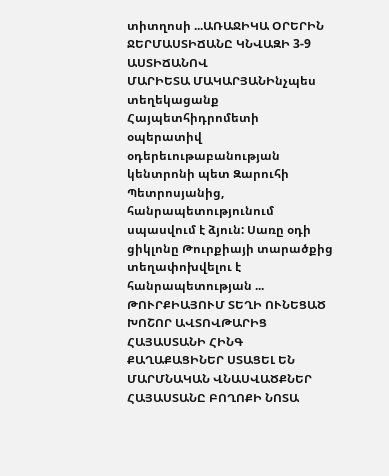տիտղոսի ...ԱՌԱՋԻԿԱ ՕՐԵՐԻՆ ՋԵՐՄԱՍՏԻՃԱՆԸ ԿՆՎԱԶԻ 3-9 ԱՍՏԻՃԱՆՈՎ
ՄԱՐԻԵՏԱ ՄԱԿԱՐՅԱՆԻնչպես տեղեկացանք Հայպետհիդրոմետի օպերատիվ օդերեւութաբանության կենտրոնի պետ Զարուհի Պետրոսյանից, հանրապետությունում սպասվում է ձյուն: Սառը օդի ցիկլոնը Թուրքիայի տարածքից տեղափոխվելու է հանրապետության ...
ԹՈՒՐՔԻԱՅՈՒՄ ՏԵՂԻ ՈՒՆԵՑԱԾ ԽՈՇՈՐ ԱՎՏՈՎԹԱՐԻՑ ՀԱՅԱՍՏԱՆԻ ՀԻՆԳ ՔԱՂԱՔԱՑԻՆԵՐ ՍՏԱՑԵԼ ԵՆ ՄԱՐՄՆԱԿԱՆ ՎՆԱՍՎԱԾՔՆԵՐ
ՀԱՅԱՍՏԱՆԸ ԲՈՂՈՔԻ ՆՈՏԱ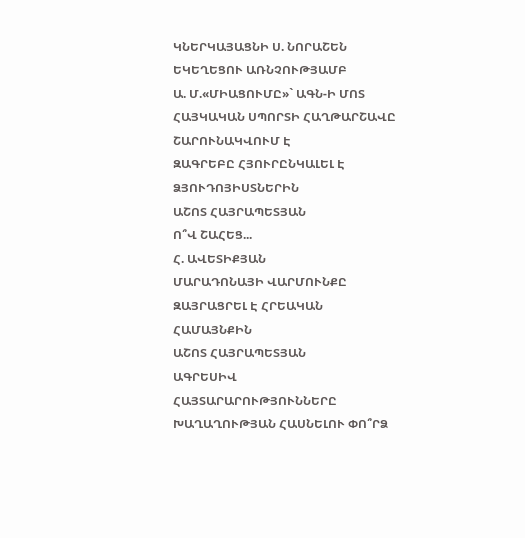ԿՆԵՐԿԱՅԱՑՆԻ Ս. ՆՈՐԱՇԵՆ ԵԿԵՂԵՑՈՒ ԱՌՆՉՈՒԹՅԱՄԲ
Ա. Մ.«ՄԻԱՑՈՒՄԸ»` ԱԳՆ-Ի ՄՈՏ
ՀԱՅԿԱԿԱՆ ՍՊՈՐՏԻ ՀԱՂԹԱՐՇԱՎԸ ՇԱՐՈՒՆԱԿՎՈՒՄ Է
ԶԱԳՐԵԲԸ ՀՅՈՒՐԸՆԿԱԼԵԼ Է ՁՅՈՒԴՈՅԻՍՏՆԵՐԻՆ
ԱՇՈՏ ՀԱՅՐԱՊԵՏՅԱՆ
Ո՞Վ ՇԱՀԵՑ...
Հ. ԱՎԵՏԻՔՅԱՆ
ՄԱՐԱԴՈՆԱՅԻ ՎԱՐՄՈՒՆՔԸ ԶԱՅՐԱՑՐԵԼ Է ՀՐԵԱԿԱՆ ՀԱՄԱՅՆՔԻՆ
ԱՇՈՏ ՀԱՅՐԱՊԵՏՅԱՆ
ԱԳՐԵՍԻՎ ՀԱՅՏԱՐԱՐՈՒԹՅՈՒՆՆԵՐԸ ԽԱՂԱՂՈՒԹՅԱՆ ՀԱՍՆԵԼՈՒ ՓՈ՞ՐՁ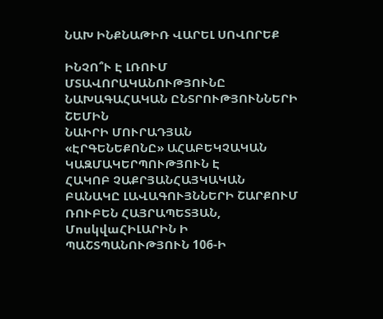ՆԱԽ ԻՆՔՆԱԹԻՌ ՎԱՐԵԼ ՍՈՎՈՐԵՔ

ԻՆՉՈ՞Ւ Է ԼՌՈՒՄ ՄՏԱՎՈՐԱԿԱՆՈՒԹՅՈՒՆԸ ՆԱԽԱԳԱՀԱԿԱՆ ԸՆՏՐՈՒԹՅՈՒՆՆԵՐԻ ՇԵՄԻՆ
ՆԱԻՐԻ ՄՈՒՐԱԴՅԱՆ
«ԷՐԳԵՆԵՔՈՆԸ» ԱՀԱԲԵԿՉԱԿԱՆ ԿԱԶՄԱԿԵՐՊՈՒԹՅՈՒՆ Է
ՀԱԿՈԲ ՉԱՔՐՅԱՆՀԱՅԿԱԿԱՆ ԲԱՆԱԿԸ ԼԱՎԱԳՈՒՅՆՆԵՐԻ ՇԱՐՔՈՒՄ
ՌՈՒԲԵՆ ՀԱՅՐԱՊԵՏՅԱՆ, ՄոսկվաՀԻԼԱՐԻՆ Ի ՊԱՇՏՊԱՆՈՒԹՅՈՒՆ 106-Ի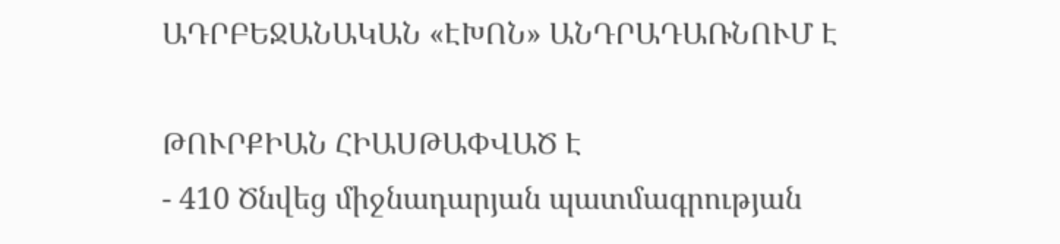ԱԴՐԲԵՋԱՆԱԿԱՆ «ԷԽՈՆ» ԱՆԴՐԱԴԱՌՆՈՒՄ Է

ԹՈՒՐՔԻԱՆ ՀԻԱՍԹԱՓՎԱԾ Է
- 410 Ծնվեց միջնադարյան պատմագրության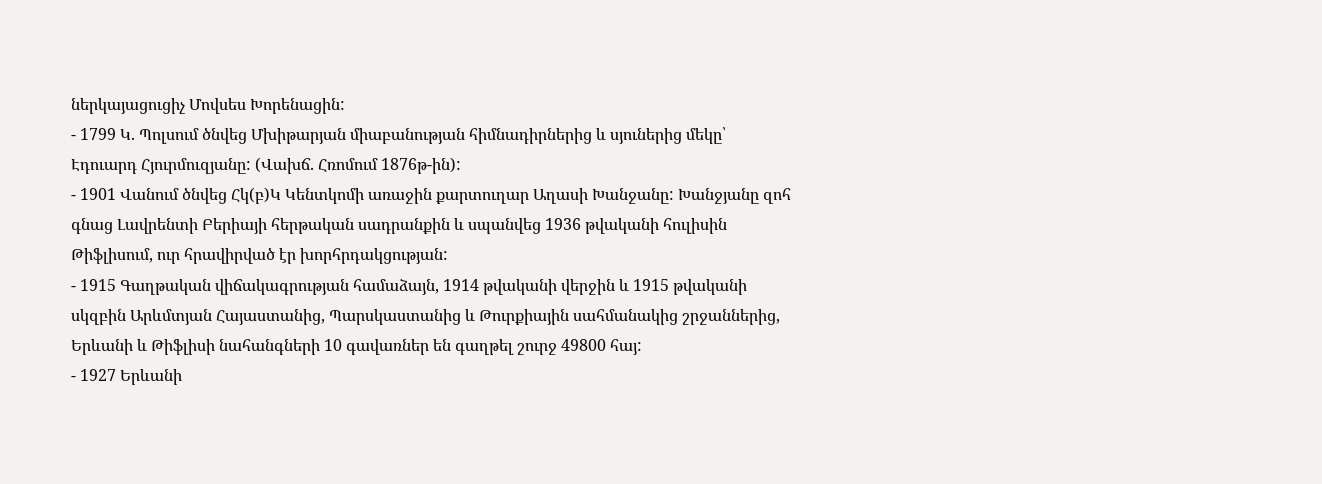ներկայացուցիչ Մովսես Խորենացին:
- 1799 Կ. Պոլսում ծնվեց Մխիթարյան միաբանության հիմնադիրներից և սյուներից մեկը՝ Էդուարդ Հյուրմուզյանը: (Վախճ. Հռոմում 1876թ-ին):
- 1901 Վանում ծնվեց Հկ(բ)Կ Կենտկոմի առաջին քարտուղար Աղասի Խանջանը: Խանջյանը զոհ գնաց Լավրենտի Բերիայի հերթական սադրանքին և սպանվեց 1936 թվականի հուլիսին Թիֆլիսում, ուր հրավիրված էր խորհրդակցության:
- 1915 Գաղթական վիճակագրության համաձայն, 1914 թվականի վերջին և 1915 թվականի սկզբին Արևմտյան Հայաստանից, Պարսկաստանից և Թուրքիային սահմանակից շրջաններից, Երևանի և Թիֆլիսի նահանգների 10 գավառներ են գաղթել շուրջ 49800 հայ:
- 1927 Երևանի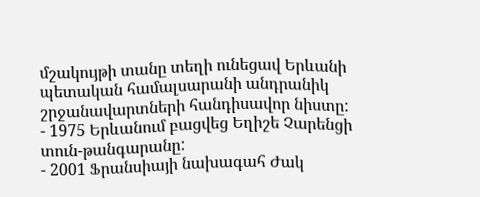մշակույթի տանը տեղի ունեցավ Երևանի պետական համալսարանի անդրանիկ շրջանավարտների հանդիսավոր նիստը:
- 1975 Երևանում բացվեց Եղիշե Չարենցի տուն-թանգարանը:
- 2001 Ֆրանսիայի նախագահ Ժակ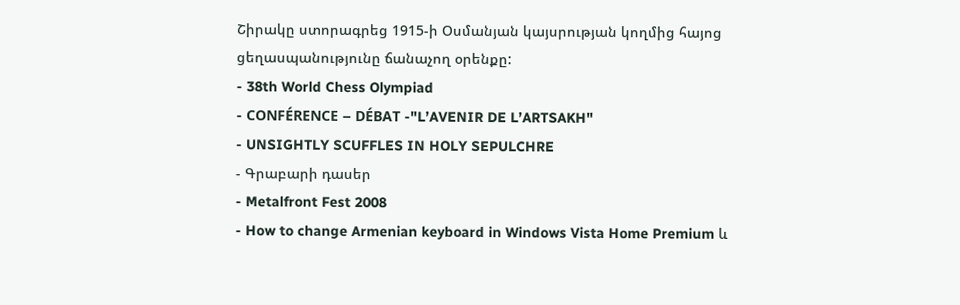Շիրակը ստորագրեց 1915-ի Օսմանյան կայսրության կողմից հայոց ցեղասպանությունը ճանաչող օրենքը:
- 38th World Chess Olympiad
- CONFÉRENCE – DÉBAT -"L’AVENIR DE L’ARTSAKH"
- UNSIGHTLY SCUFFLES IN HOLY SEPULCHRE
- Գրաբարի դասեր
- Metalfront Fest 2008
- How to change Armenian keyboard in Windows Vista Home Premium և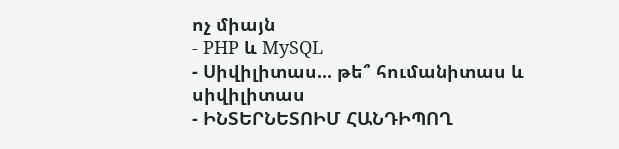ոչ միայն
- PHP և MySQL
- Սիվիլիտաս... թե՞ հումանիտաս և սիվիլիտաս
- ԻՆՏԵՐՆԵՏՈԻՄ ՀԱՆԴԻՊՈՂ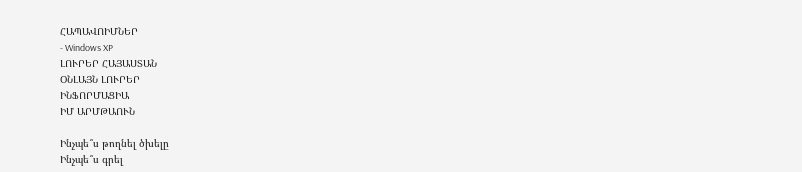ՀԱՊԱՎՈԻՄՆԵՐ
- Windows XP
ԼՈՒՐԵՐ ՀԱՅԱՍՏԱՆ
ՕՆԼԱՅՆ ԼՈՒՐԵՐ
ԻՆՖՈՐՄԱՑԻԱ
ԻՄ ԱՐՄԹԱՈՒՆ

Ինչպե՞ս թողնել ծխելը
Ինչպե՞ս գրել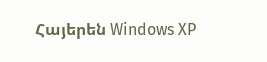Հայերեն Windows XP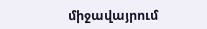միջավայրում